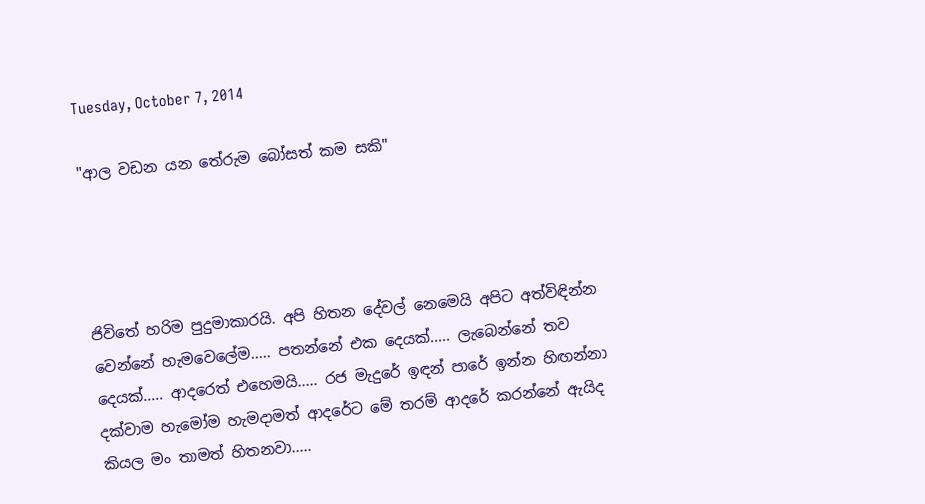Tuesday, October 7, 2014

"ආල වඩන යන තේරුම බෝසත් කම සකි"




ජිවිතේ හරිම පුදුමාකාරයි. අපි හිතන දේවල් නෙමෙයි අපිට අත්විඳින්න වෙන්නේ හැමවෙලේම..... පතන්නේ එක දෙයක්..... ලැබෙන්නේ තව දෙයක්..... ආදරෙත් එහෙමයි..... රජ මැදුරේ ඉඳන් පාරේ ඉන්න හිඟන්නා දක්වාම හැමෝම හැමදාමත් ආදරේට මේ තරම් ආදරේ කරන්නේ ඇයිද කියල මං තාමත් හිතනවා.....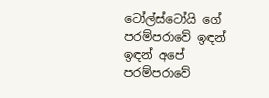ටෝල්ස්ටෝයි ගේ පරම්පරාවේ ඉඳන් ඉඳන් අපේ පරම්පරාවේ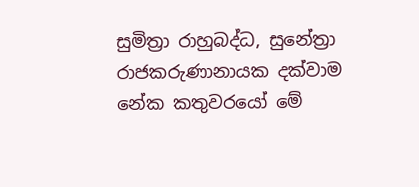සුමිත්‍රා රාහුබද්ධ, සුනේත්‍රා රාජකරුණානායක දක්වාම නේක කතුවරයෝ මේ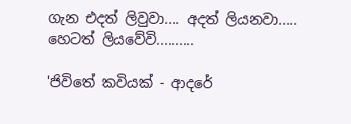ගැන එදත් ලිවුවා.... අදත් ලියනවා..... හෙටත් ලියවේවි..........

'ජිවිතේ කවියක් - ආදරේ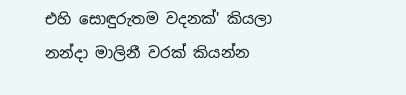එහි සොඳුරුතම වදනක්' කියලා නන්දා මාලිනී වරක් කියන්න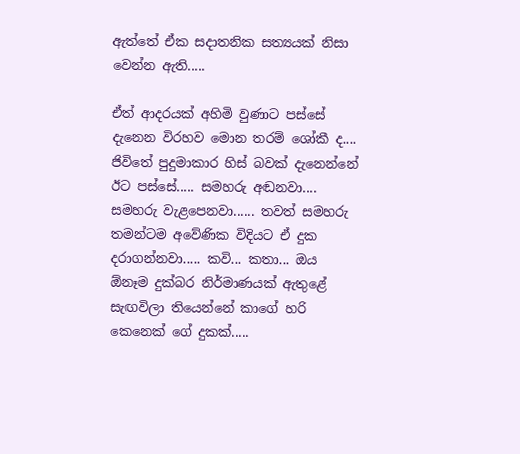ඇත්තේ ඒක සදාතනික සත්‍යයක් නිසා වෙන්න ඇති.....

ඒත් ආදරයක් අහිමි වුණාට පස්සේ දැනෙන විරහව මොන තරම් ශෝකී ද.... ජිවිතේ පුදුමාකාර හිස් බවක් දැනෙන්නේ ඊට පස්සේ..... සමහරු අඬනවා.... සමහරු වැළපෙනවා...... තවත් සමහරු තමන්ටම අවේණික විදියට ඒ දුක දරාගන්නවා..... කවි... කතා... ඔය ඕනෑම දුක්බර නිර්මාණයක් ඇතුළේ සැඟවිලා තියෙන්නේ කාගේ හරි කෙනෙක් ගේ දුකක්.....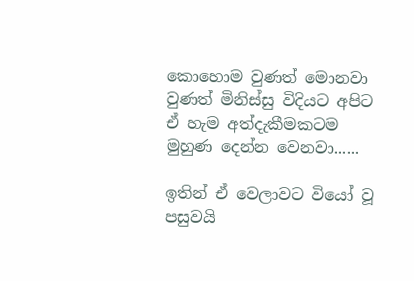කොහොම වුණත් මොනවා වුණත් මිනිස්සු විදියට අපිට ඒ හැම අත්දැකීමකටම මුහුණ දෙන්න වෙනවා......

ඉතින් ඒ වෙලාවට වියෝ වූ පසුවයි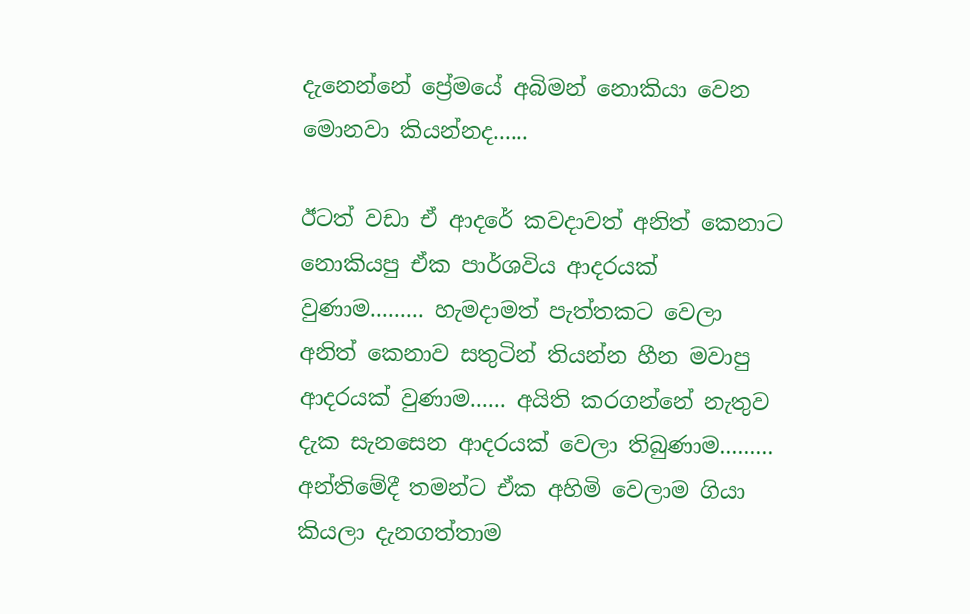දැනෙන්නේ ප්‍රේමයේ අබිමන් නොකියා වෙන මොනවා කියන්නද......

ඊටත් වඩා ඒ ආදරේ කවදාවත් අනිත් කෙනාට නොකියපු ඒක පාර්ශවිය ආදරයක් වුණාම......... හැමදාමත් පැත්තකට වෙලා අනිත් කෙනාව සතුටින් තියන්න හීන මවාපු ආදරයක් වුණාම...... අයිති කරගන්නේ නැතුව දැක සැනසෙන ආදරයක් වෙලා තිබුණාම......... අන්තිමේදී තමන්ට ඒක අහිමි වෙලාම ගියා කියලා දැනගත්තාම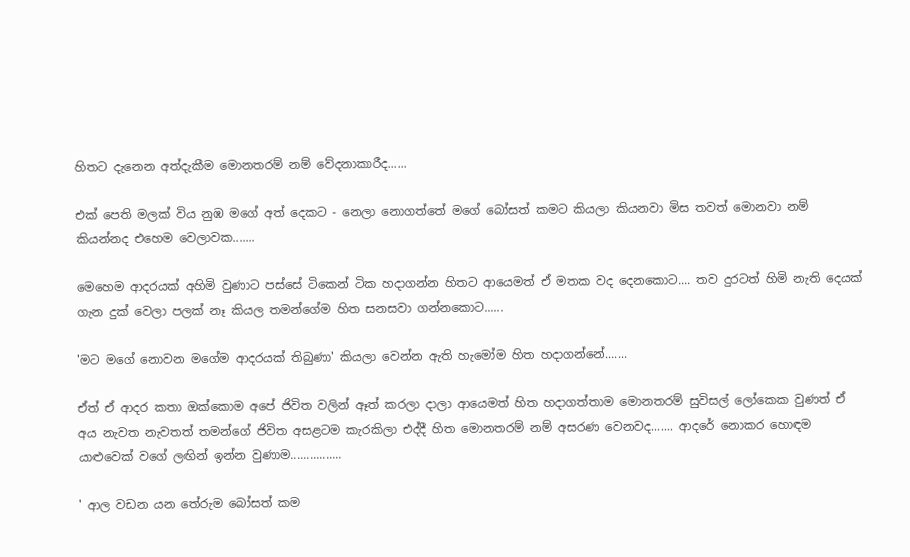හිතට දැනෙන අත්දැකීම මොනතරම් නම් වේදනාකාරීද......

එක් පෙති මලක් විය නුඹ මගේ අත් දෙකට - නෙලා නොගත්තේ මගේ බෝසත් කමට කියලා කියනවා මිස තවත් මොනවා නම් කියන්නද එහෙම වෙලාවක.......

මෙහෙම ආදරයක් අහිමි වුණාට පස්සේ ටිකෙන් ටික හදාගන්න හිතට ආයෙමත් ඒ මතක වද දෙනකොට.... තව දුරටත් හිමි නැති දෙයක් ගැන දුක් වෙලා පලක් නෑ කියල තමන්ගේම හිත සනසවා ගන්නකොට......

'මට මගේ නොවන මගේම ආදරයක් තිබුණා' කියලා වෙන්න ඇති හැමෝම හිත හදාගන්නේ.......

ඒත් ඒ ආදර කතා ඔක්කොම අපේ ජිවිත වලින් ඈත් කරලා දාලා ආයෙමත් හිත හදාගත්තාම මොනතරම් සුවිසල් ලෝකෙක වුණත් ඒ අය නැවත නැවතත් තමන්ගේ ජිවිත අසළටම කැරකිලා එද්දී හිත මොනතරම් නම් අසරණ වෙනවද....... ආදරේ නොකර හොඳම යාළුවෙක් වගේ ලඟින් ඉන්න වුණාම................

' ආල වඩන යන තේරුම බෝසත් කම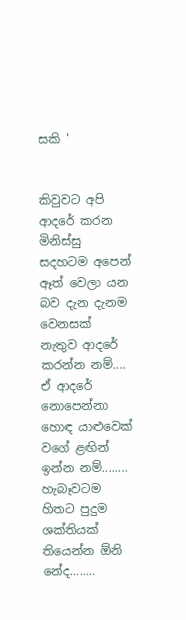සකි '


කිවුවට අපි ආදරේ කරන මිනිස්සු සදහටම අපෙන් ඈත් වෙලා යන බව දැන දැනම වෙනසක් නැතුව ආදරේ කරන්න නම්....  ඒ ආදරේ නොපෙන්නා හොඳ යාළුවෙක් වගේ ළඟින් ඉන්න නම්........ හැබෑවටම හිතට පුදුම ශක්තියක් තියෙන්න ඕනි නේද........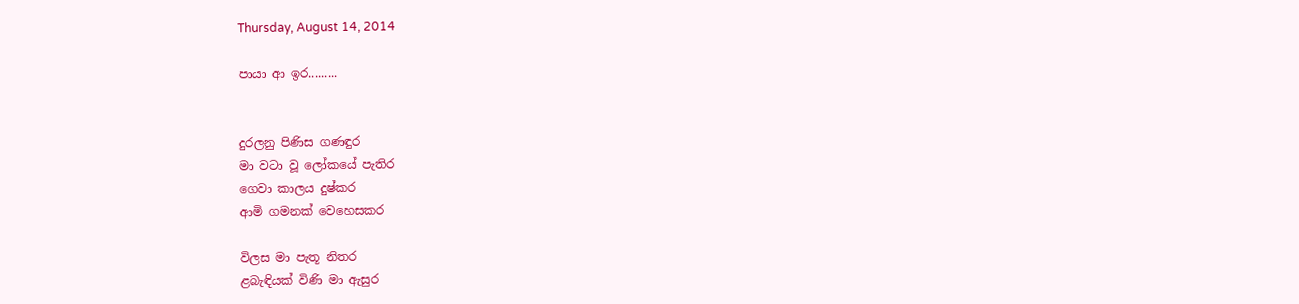Thursday, August 14, 2014

පායා ආ ඉර.........


දුරලනු පිණිස ගණඳුර
මා වටා වූ ලෝකයේ පැතිර
ගෙවා කාලය දුෂ්කර
ආමි ගමනක් වෙහෙසකර

විලස මා පැතූ නිතර
ළබැඳියක් විණි මා ඇසුර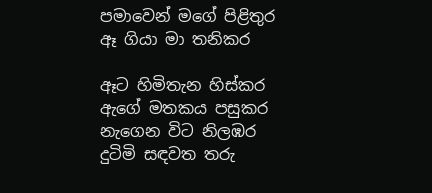පමාවෙන් මගේ පිළිතුර
ඈ ගියා මා තනිකර

ඈට හිමිතැන හිස්කර
ඇගේ මතකය පසුකර
නැගෙන විට නිලඹර
දුටිමි සඳවත තරු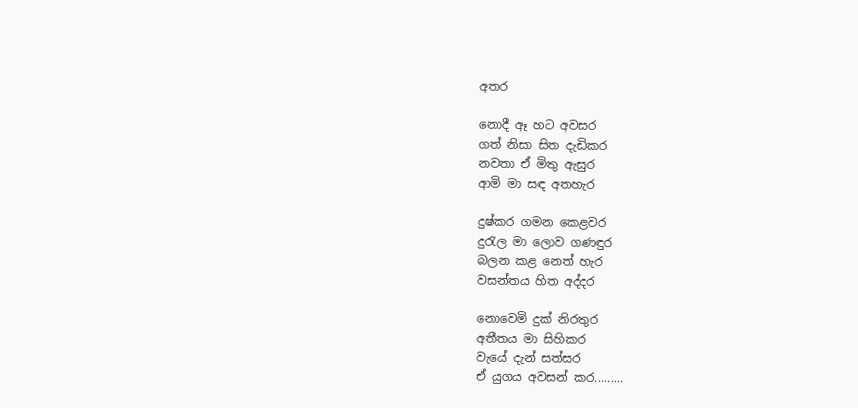අතර

නොදී ඈ හට අවසර
ගත් නිසා සිත දැඩිකර
නවතා ඒ මිතු ඇසුර
ආමි මා සඳ අතහැර

දුෂ්කර ගමන කෙළවර
දුරැල මා ලොව ගණඳුර
බලන කළ නෙත් හැර
වසන්තය හිත අද්දර

නොවෙමි දුක් නිරතුර
අතීතය මා සිහිකර
වැයේ දැන් සත්සර
ඒ යුගය අවසන් කර.........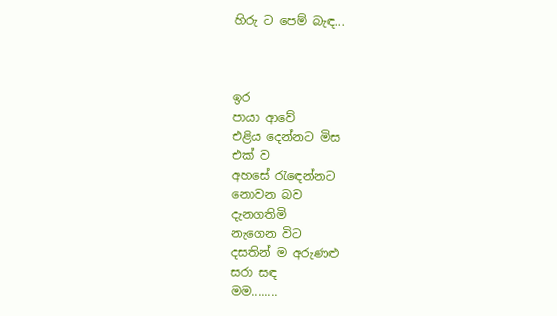හිරු ට පෙම් බැඳ...



ඉර
පායා ආවේ
එළිය දෙන්නට මිස
එක් ව
අහසේ රැඳෙන්නට
නොවන බව
දැනගතිමි
නැගෙන විට
දසතින් ම අරුණළු
සරා සඳ
මම........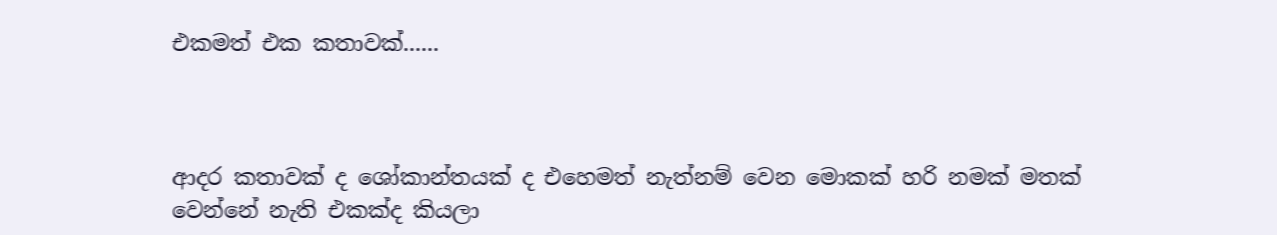එකමත් එක කතාවක්......



ආදර කතාවක් ද ශෝකාන්තයක් ද එහෙමත් නැත්නම් වෙන මොකක් හරි නමක් මතක් වෙන්නේ නැති එකක්ද කියලා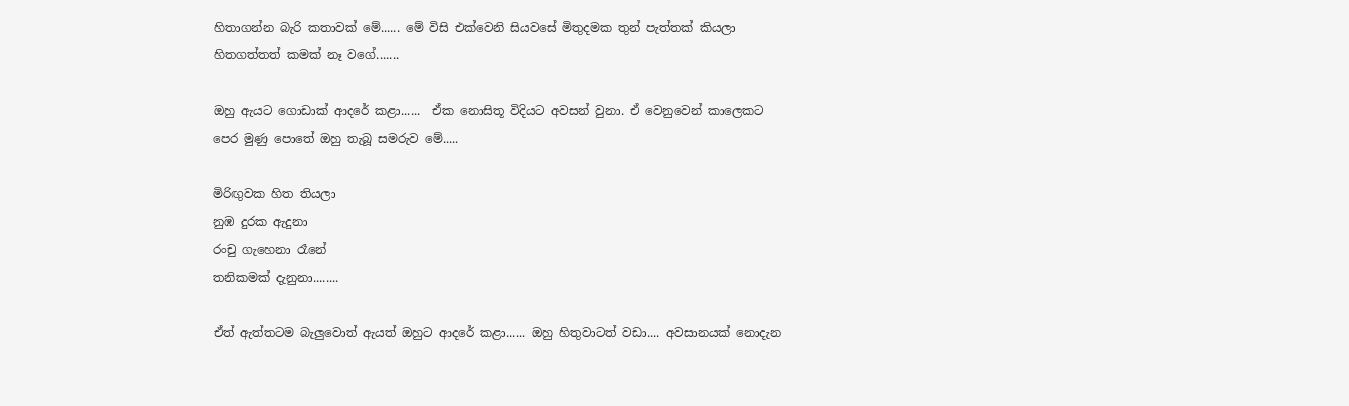හිතාගන්න බැරි කතාවක් මේ...... මේ විසි එක්වෙනි සියවසේ මිතුදමක තුන් පැත්තක් කියලා හිතගත්තත් කමක් නෑ වගේ.......

ඔහු ඇයට ගොඩාක් ආදරේ කළා......  ඒක නොසිතූ විදියට අවසන් වුනා. ඒ වෙනුවෙන් කාලෙකට පෙර මුණු පොතේ ඔහු තැබූ සමරුව මේ.....

මිරිඟුවක හිත තියලා
නුඹ දුරක ඇදුනා
රංචු ගැහෙනා රෑනේ
තනිකමක් දැනුනා........

ඒත් ඇත්තටම බැලුවොත් ඇයත් ඔහුට ආදරේ කළා...... ඔහු හිතුවාටත් වඩා.... අවසානයක් නොදැන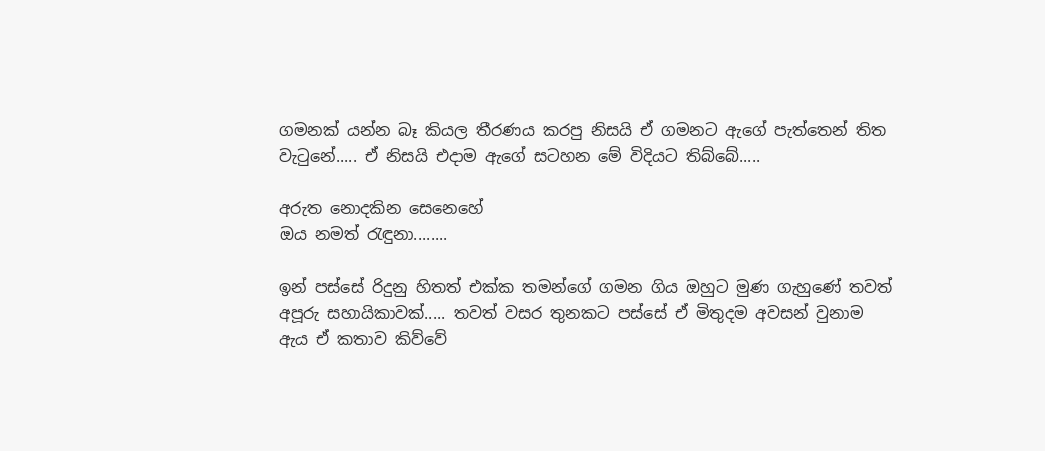ගමනක් යන්න බෑ කියල තීරණය කරපු නිසයි ඒ ගමනට ඇගේ පැත්තෙන් තිත වැටුනේ..... ඒ නිසයි එදාම ඇගේ සටහන මේ විදියට තිබ්බේ.....

අරුත නොදකින සෙනෙහේ
ඔය නමත් රැඳුනා........

ඉන් පස්සේ රිදුනු හිතත් එක්ක තමන්ගේ ගමන ගිය ඔහුට මුණ ගැහුණේ තවත් අපූරු සහායිකාවක්..... තවත් වසර තුනකට පස්සේ ඒ මිතුදම අවසන් වුනාම ඇය ඒ කතාව කිව්වේ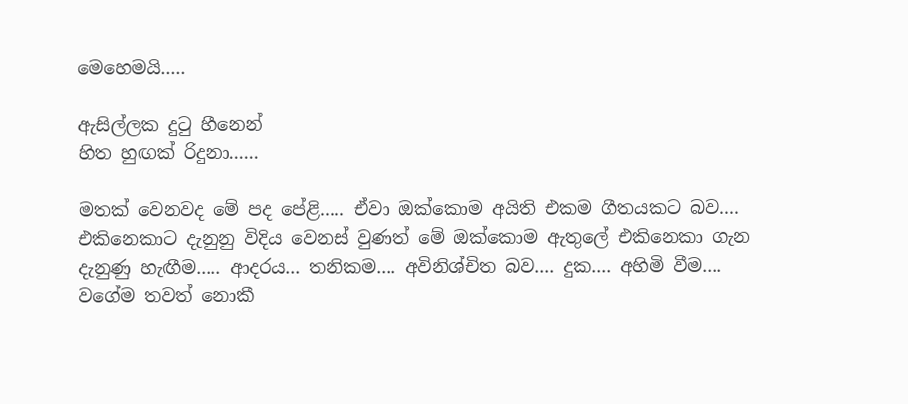මෙහෙමයි.....

ඇසිල්ලක දුටු හීනෙන්
හිත හුඟක් රිදුනා......

මතක් වෙනවද මේ පද පේළි..... ඒවා ඔක්කොම අයිති එකම ගීතයකට බව.... එකිනෙකාට දැනුනු විදිය වෙනස් වුණත් මේ ඔක්කොම ඇතුලේ එකිනෙකා ගැන දැනුණු හැඟීම..... ආදරය... තනිකම.... අවිනිශ්චිත බව.... දුක.... අහිමි වීම.... වගේම තවත් නොකී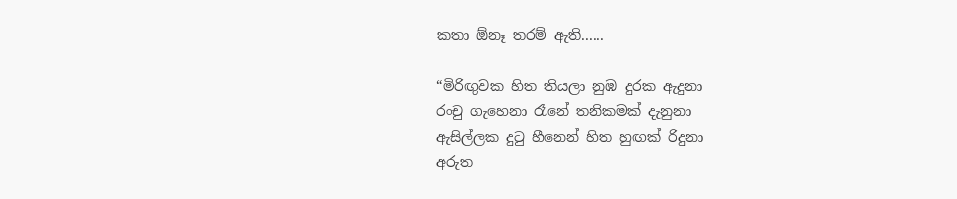කතා ඕනෑ තරම් ඇති......

“මිරිඟුවක හිත තියලා නුඹ දුරක ඇදුනා
රංචු ගැහෙනා රෑනේ තනිකමක් දැනුනා
ඇසිල්ලක දුටු හීනෙන් හිත හුඟක් රිදුනා
අරුත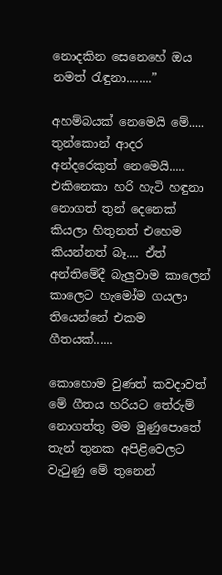නොදකින සෙනෙහේ ඔය නමත් රැඳුනා........”

අහම්බයක් නෙමෙයි මේ..... තුන්කොන් ආදර අන්දරෙකුත් නෙමෙයි.....  එකිනෙකා හරි හැටි හඳුනා නොගත් තුන් දෙනෙක් කියලා හිතුනත් එහෙම කියන්නත් බෑ.... ඒත් අන්තිමේදී බැලුවාම කාලෙන් කාලෙට හැමෝම ගයලා තියෙන්නේ එකම ගීතයක්......

කොහොම වුණත් කවදාවත් මේ ගීතය හරියට තේරුම් නොගත්තු මම මුණුපොතේ තැන් තුනක අපිළිවෙලට වැටුණු මේ තුනෙන්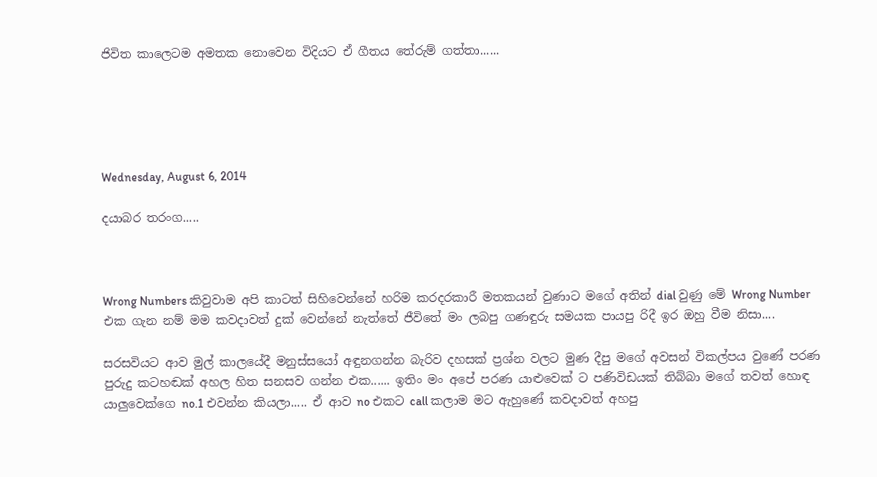ජිවිත කාලෙටම අමතක නොවෙන විදියට ඒ ගීතය තේරුම් ගත්තා......





Wednesday, August 6, 2014

දයාබර තරංග.....



Wrong Numbers කිවුවාම අපි කාටත් සිහිවෙන්නේ හරිම කරදරකාරී මතකයන් වුණාට මගේ අතින් dial වුණු මේ Wrong Number එක ගැන නම් මම කවදාවත් දුක් වෙන්නේ නැත්තේ ජීවිතේ මං ලබපු ගණඳුරු සමයක පායපු රිදී ඉර ඔහු වීම නිසා....

සරසවියට ආව මුල් කාලයේදී මනුස්සයෝ අඳුනගන්න බැරිව දහසක් ප්‍රශ්න වලට මුණ දීපු මගේ අවසන් විකල්පය වුණේ පරණ පුරුදු කටහඬක් අහල හිත සනසව ගන්න එක...... ඉතිං මං අපේ පරණ යාළුවෙක් ට පණිවිඩයක් තිබ්බා මගේ තවත් හොඳ යාලුවෙක්ගෙ no.1 එවන්න කියලා..... ඒ ආව no එකට call කලාම මට ඇහුණේ කවදාවත් අහපු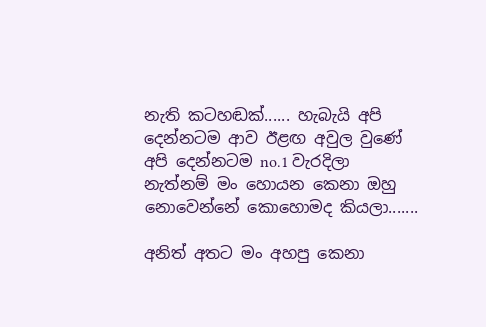නැති කටහඬක්...... හැබැයි අපි දෙන්නටම ආව ඊළඟ අවුල වුණේ අපි දෙන්නටම no.1 වැරදිලා නැත්නම් මං හොයන කෙනා ඔහු නොවෙන්නේ කොහොමද කියලා.......

අනිත් අතට මං අහපු කෙනා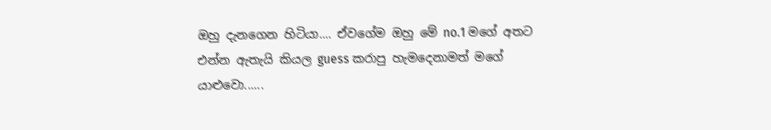ඔහු දැනගෙන හිටියා.... ඒවගේම ඔහු මේ no.1 මගේ අතට එන්න ඇතැයි කියල guess කරාපු හැමදෙනාමත් මගේ යාළුවො......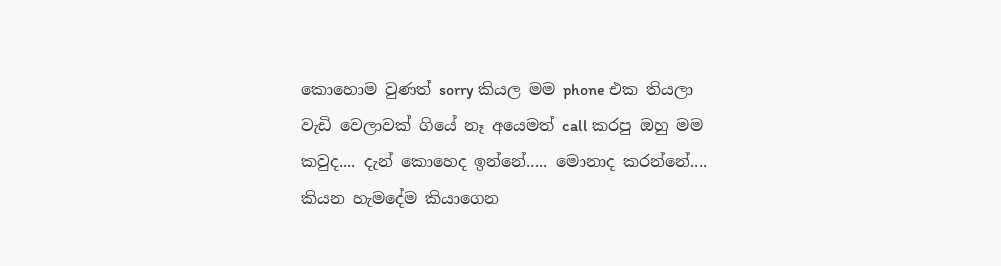කොහොම වුණත් sorry කියල මම phone එක තියලා වැඩි වෙලාවක් ගියේ නෑ අයෙමත් call කරපු ඔහු මම කවුද.... දැන් කොහෙද ඉන්නේ..... මොනාද කරන්නේ.... කියන හැමදේම කියාගෙන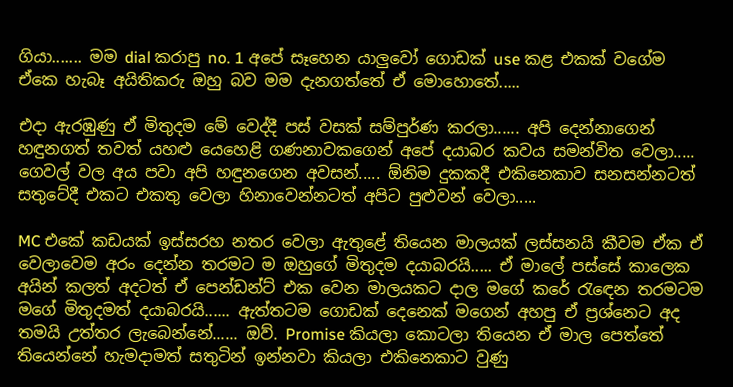ගියා....... මම dial කරාපු no. 1 අපේ සෑහෙන යාලුවෝ ගොඩක් use කළ එකක් වගේම ඒකෙ හැබෑ අයිතිකරු ඔහු බව මම දැනගත්තේ ඒ මොහොතේ.....

එදා ඇරඹුණු ඒ මිතුදම මේ වෙද්දී පස් වසක් සම්පුර්ණ කරලා...... අපි දෙන්නාගෙන් හඳුනගත් තවත් යහළු යෙහෙළි ගණනාවකගෙන් අපේ දයාබර කවය සමන්විත වෙලා..... ගෙවල් වල අය පවා අපි හඳුනගෙන අවසන්..... ඕනිම දුකකදී එකිනෙකාව සනසන්නටත් සතුටේදී එකට එකතු වෙලා හිනාවෙන්නටත් අපිට පුළුවන් වෙලා.....

MC එකේ කඩයක් ඉස්සරහ නතර වෙලා ඇතුළේ තියෙන මාලයක් ලස්සනයි කීවම ඒක ඒ වෙලාවෙම අරං දෙන්න තරමට ම ඔහුගේ මිතුදම දයාබරයි..... ඒ මාලේ පස්සේ කාලෙක අයින් කලත් අදටත් ඒ පෙන්ඩන්ට් එක වෙන මාලයකට දාල මගේ කරේ රැඳෙන තරමටම මගේ මිතුදමත් දයාබරයි...... ඇත්තටම ගොඩක් දෙනෙක් මගෙන් අහපු ඒ ප්‍රශ්නෙට අද තමයි උත්තර ලැබෙන්නේ...... ඔව්. Promise කියලා කොටලා තියෙන ඒ මාල පෙත්තේ තියෙන්නේ හැමදාමත් සතුටින් ඉන්නවා කියලා එකිනෙකාට වුණු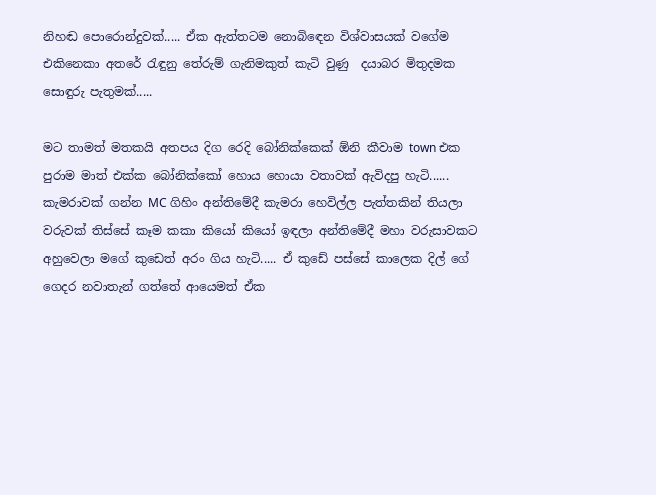නිහඬ පොරොන්දුවක්..... ඒක ඇත්තටම නොබිඳෙන විශ්වාසයක් වගේම එකිනෙකා අතරේ රැඳුනු තේරුම් ගැනිමකුත් කැටි වුණු  දයාබර මිතුදමක සොඳුරු පැතුමක්.....

මට තාමත් මතකයි අතපය දිග රෙදි බෝනික්කෙක් ඕනි කීවාම town එක පුරාම මාත් එක්ක බෝනික්කෝ හොය හොයා වතාවක් ඇවිදපු හැටි...... කැමරාවක් ගන්න MC ගිහිං අන්තිමේදී කැමරා හෙවිල්ල පැත්තකින් තියලා වරුවක් තිස්සේ කෑම කකා කියෝ කියෝ ඉඳලා අන්තිමේදී මහා වරුසාවකට අහුවෙලා මගේ කුඩෙත් අරං ගිය හැටි..... ඒ කුඩේ පස්සේ කාලෙක දිල් ගේ ගෙදර නවාතැන් ගත්තේ ආයෙමත් ඒක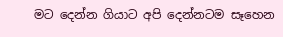මට දෙන්න ගියාට අපි දෙන්නටම සෑහෙන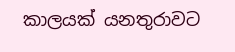කාලයක් යනතුරාවට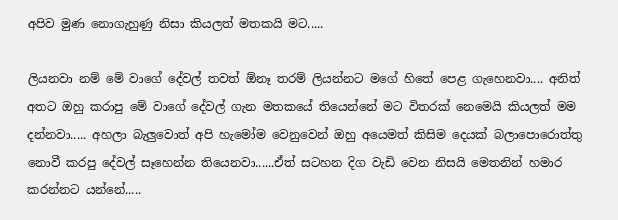අපිව මුණ නොගැහුණු නිසා කියලත් මතකයි මට.....

ලියනවා නම් මේ වාගේ දේවල් තවත් ඕනෑ තරම් ලියන්නට මගේ හිතේ පෙළ ගැහෙනවා.... අනිත් අතට ඔහු කරාපු මේ වාගේ දේවල් ගැන මතකයේ තියෙන්නේ මට විතරක් නෙමෙයි කියලත් මම දන්නවා..... අහලා බැලුවොත් අපි හැමෝම වෙනුවෙන් ඔහු අයෙමත් කිසිම දෙයක් බලාපොරොත්තු නොවී කරපු දේවල් සෑහෙන්න තියෙනවා......ඒත් සටහන දිග වැඩි වෙන නිසයි මෙතනින් හමාර කරන්නට යන්නේ.....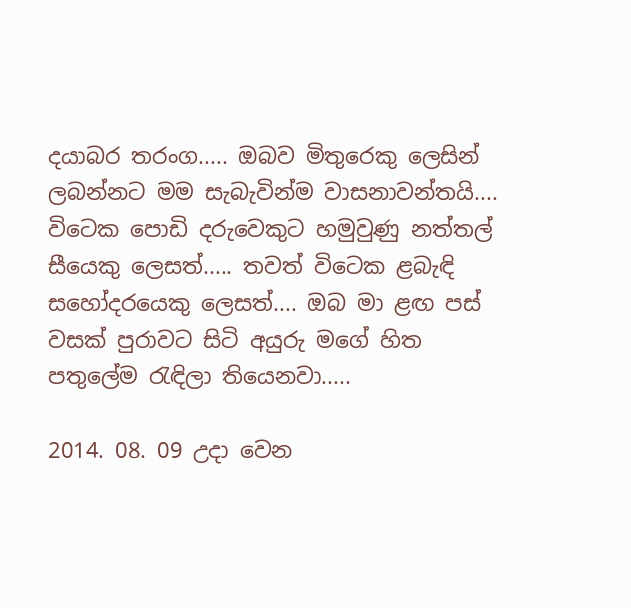දයාබර තරංග..... ඔබව මිතුරෙකු ලෙසින් ලබන්නට මම සැබැවින්ම වාසනාවන්තයි.... විටෙක පොඩි දරුවෙකුට හමුවුණු නත්තල් සීයෙකු ලෙසත්..... තවත් විටෙක ළබැඳි සහෝදරයෙකු ලෙසත්.... ඔබ මා ළඟ පස් වසක් පුරාවට සිටි අයුරු මගේ හිත පතුලේම රැඳිලා තියෙනවා.....

2014. 08. 09 උදා වෙන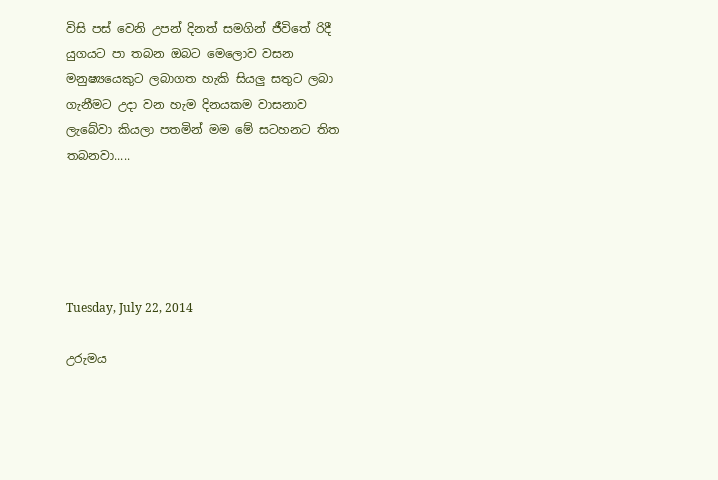විසි පස් වෙනි උපන් දිනත් සමගින් ජීවිතේ රිදී යුගයට පා තබන ඔබට මෙලොව වසන මනුෂ්‍යයෙකුට ලබාගත හැකි සියලු සතුට ලබා ගැනීමට උදා වන හැම දිනයකම වාසනාව ලැබේවා කියලා පතමින් මම මේ සටහනට තිත තබනවා.....





Tuesday, July 22, 2014

උරුමය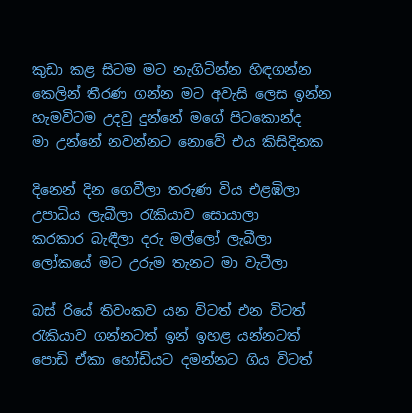කුඩා කළ සිටම මට නැගිටින්න හිඳගන්න
කෙලින් තීරණ ගන්න මට අවැසි ලෙස ඉන්න
හැමවිටම උදවු දුන්නේ මගේ පිටකොන්ද
මා උන්නේ නවන්නට නොවේ එය කිසිදිනක

දිනෙන් දින ගෙවීලා තරුණ විය එළඹිලා
උපාධිය ලැබීලා රැකියාව සොයාලා
කරකාර බැඳීලා දරු මල්ලෝ ලැබීලා
ලෝකයේ මට උරුම තැනට මා වැටීලා

බස් රියේ තිවංකව යන විටත් එන විටත්
රැකියාව ගන්නටත් ඉන් ඉහළ යන්නටත්
පොඩි ඒකා හෝඩියට දමන්නට ගිය විටත්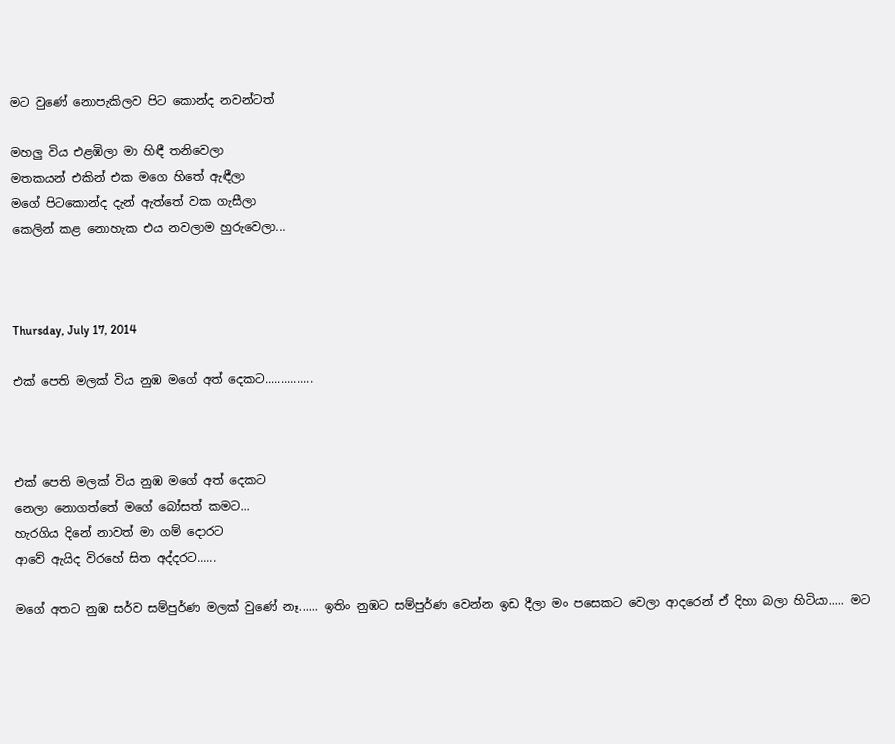මට වුණේ නොපැකිලව පිට කොන්ද නවන්ටත්

මහලු විය එළඹිලා මා හිඳී තනිවෙලා
මතකයන් එකින් එක මගෙ හිතේ ඇඳීලා
මගේ පිටකොන්ද දැන් ඇත්තේ වක ගැසීලා
කෙලින් කළ නොහැක එය නවලාම හුරුවෙලා...



Thursday, July 17, 2014

එක් පෙති මලක් විය නුඹ මගේ අත් දෙකට...............



එක් පෙති මලක් විය නුඹ මගේ අත් දෙකට
නෙලා නොගත්තේ මගේ බෝසත් කමට...
හැරගිය දිනේ නාවත් මා ගම් දොරට
ආවේ ඇයිද විරහේ සිත අද්දරට......

මගේ අතට නුඹ සර්ව සම්පුර්ණ මලක් වුණේ නෑ...... ඉතිං නුඹට සම්පුර්ණ වෙන්න ඉඩ දීලා මං පසෙකට වෙලා ආදරෙන් ඒ දිහා බලා හිටියා..... මට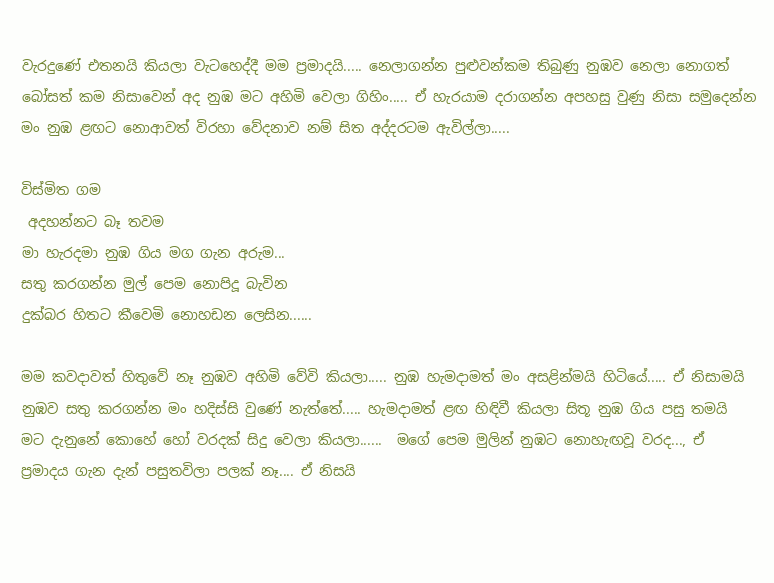වැරදුණේ එතනයි කියලා වැටහෙද්දී මම ප්‍රමාදයි..... නෙලාගන්න පුළුවන්කම තිබුණු නුඹව නෙලා නොගත් බෝසත් කම නිසාවෙන් අද නුඹ මට අහිමි වෙලා ගිහිං..... ඒ හැරයාම දරාගන්න අපහසු වුණු නිසා සමුදෙන්න මං නුඹ ළඟට නොආවත් විරහා වේදනාව නම් සිත අද්දරටම ඇවිල්ලා.....

විස්මිත ගම
 අදහන්නට බෑ තවම
මා හැරදමා නුඹ ගිය මග ගැන අරුම...
සතු කරගන්න මුල් පෙම නොපිදූ බැවින
දුක්බර හිතට කීවෙමි නොහඩන ලෙසින......

මම කවදාවත් හිතුවේ නෑ නුඹව අහිමි වේවි කියලා..... නුඹ හැමදාමත් මං අසළින්මයි හිටියේ..... ඒ නිසාමයි නුඹව සතු කරගන්න මං හදිස්සි වුණේ නැත්තේ..... හැමදාමත් ළඟ හිඳිවී කියලා සිතූ නුඹ ගිය පසු තමයි මට දැනුනේ කොහේ හෝ වරදක් සිදු වෙලා කියලා......  මගේ පෙම මුලින් නුඹට නොහැඟවූ වරද..., ඒ ප්‍රමාදය ගැන දැන් පසුතවිලා පලක් නෑ.... ඒ නිසයි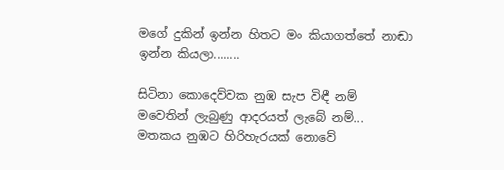මගේ දුකින් ඉන්න හිතට මං කියාගත්තේ නාඬා ඉන්න කියලා........

සිටිනා කොදෙව්වක නුඹ සැප විඳී නම්
මවෙතින් ලැබුණු ආදරයත් ලැබේ නම්...
මතකය නුඹට හිරිහැරයක් නොවේ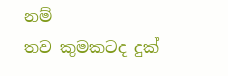නම්
තව කුමකටද දුක්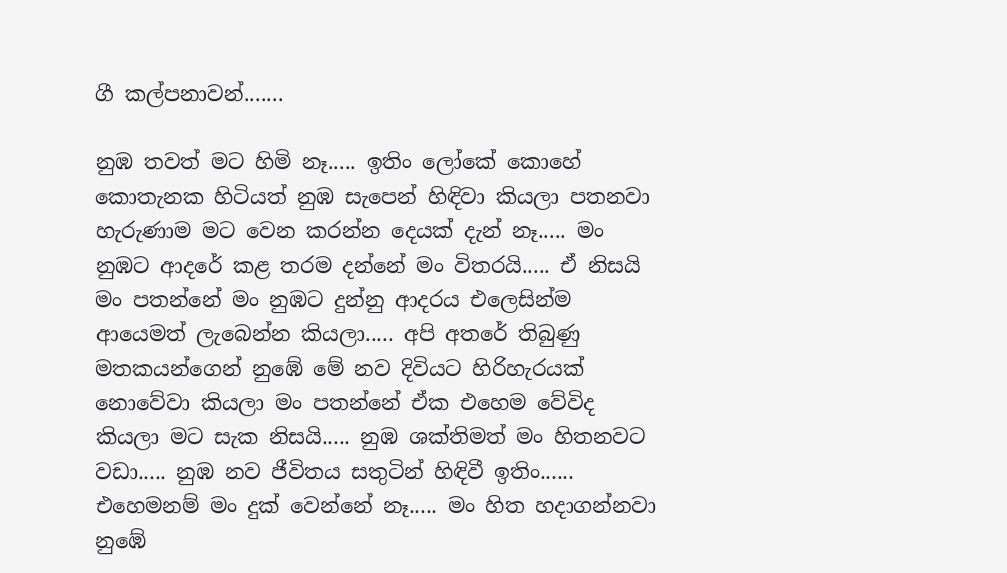ගී කල්පනාවන්.......

නුඹ තවත් මට හිමි නෑ..... ඉතිං ලෝකේ කොහේ කොතැනක හිටියත් නුඹ සැපෙන් හිඳිවා කියලා පතනවා හැරුණාම මට වෙන කරන්න දෙයක් දැන් නෑ..... මං නුඹට ආදරේ කළ තරම දන්නේ මං විතරයි..... ඒ නිසයි මං පතන්නේ මං නුඹට දුන්නු ආදරය එලෙසින්ම ආයෙමත් ලැබෙන්න කියලා..... අපි අතරේ තිබුණු මතකයන්ගෙන් නුඹේ මේ නව දිවියට හිරිහැරයක් නොවේවා කියලා මං පතන්නේ ඒක එහෙම වේවිද කියලා මට සැක නිසයි..... නුඹ ශක්තිමත් මං හිතනවට වඩා..... නුඹ නව ජීවිතය සතුටින් හිඳිවී ඉතිං...... එහෙමනම් මං දුක් වෙන්නේ නෑ..... මං හිත හදාගන්නවා නුඹේ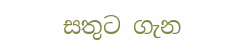සතුට ගැන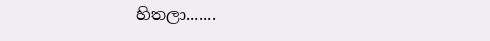හිතලා.......